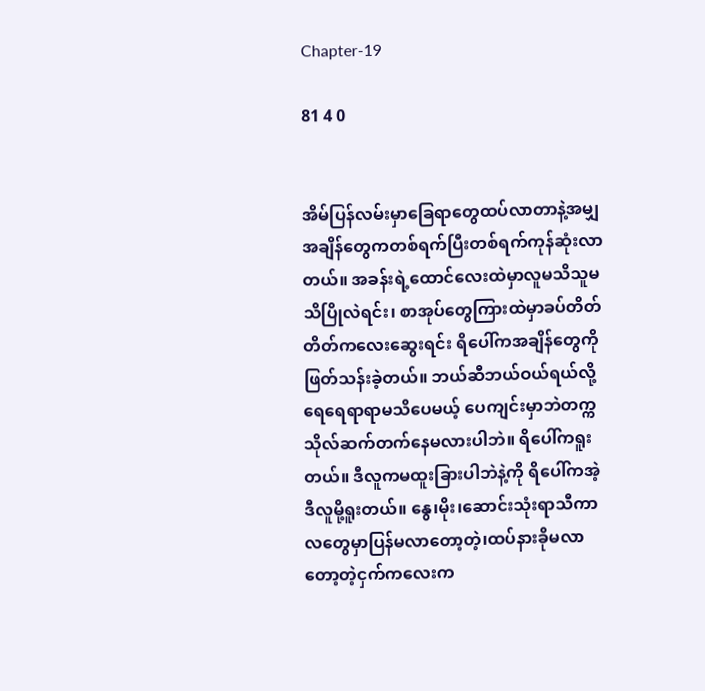Chapter-19

81 4 0


အိမ်ပြန်လမ်းမှာခြေရာတွေထပ်လာတာနဲ့အမျှ အချိန်တွေကတစ်ရက်ပြီးတစ်ရက်ကုန်ဆုံးလာတယ်။ အခန်းရဲ့ထောင်လေးထဲမှာလူမသိသူမသိပြိုလဲရင်း၊ စာအုပ်တွေကြားထဲမှာခပ်တိတ်တိတ်ကလေးဆွေးရင်း ရိပေါ်ကအချိန်တွေကိုဖြတ်သန်းခဲ့တယ်။ ဘယ်ဆီဘယ်ဝယ်ရယ်လို့ရေရေရာရာမသိပေမယ့် ပေကျင်းမှာဘဲတက္ကသိုလ်ဆက်တက်နေမလားပါဘဲ။ ရိပေါ်ကရူးတယ်။ ဒီလူကမထူးခြားပါဘဲနဲ့ကို ရိပေါ်ကအဲ့ဒီလူမို့ရူးတယ်။ နွေ၊မိုး၊ဆောင်းသုံးရာသီကာလတွေမှာပြန်မလာတော့တဲ့၊ထပ်နားခိုမလာတော့တဲ့ငှက်ကလေးက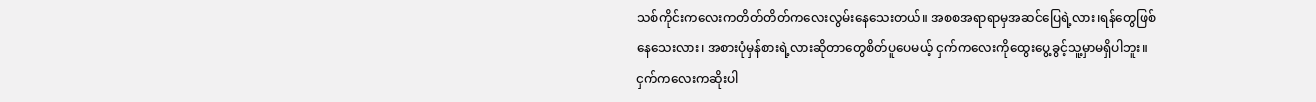သစ်ကိုင်းကလေးကတိတ်တိတ်ကလေးလွမ်းနေသေးတယ်။ အစစအရာရာမှအဆင်ပြေရဲ့လား၊ရန်တွေဖြစ်နေသေးလား၊ အစားပုံမှန်စားရဲ့လားဆိုတာတွေစိတ်ပူပေမယ့် ငှက်ကလေးကိုထွေးပွေ့ခွင့်သူ့မှာမရှိပါဘူး။ ငှက်ကလေးကဆိုးပါ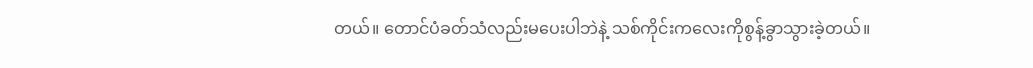တယ်။ တောင်ပံခတ်သံလည်းမပေးပါဘဲနဲ့ သစ်ကိုင်းကလေးကိုစွန့်ခွာသွားခဲ့တယ်။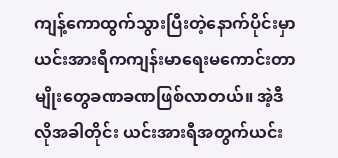ကျန့်ကောထွက်သွားပြီးတဲ့နောက်ပိုင်းမှာ ယင်းအားရီကကျန်းမာရေးမကောင်းတာမျိုးတွေခဏခဏဖြစ်လာတယ်။ အဲ့ဒီလိုအခါတိုင်း ယင်းအားရီအတွက်ယင်း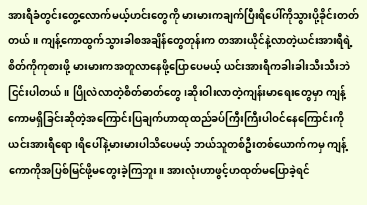အားရီခံတွင်းတွေ့လောက်မယ့်ဟင်းတွေကို မားမားကချက်ပြီးရိပေါ်ကိုသွားပို့ခိုင်းတတ်တယ်။ ကျန့်ကောထွက်သွားခါစအချိန်တွေတုန်းက တအားယိုင်နဲ့လာတဲ့ယင်းအားရီရဲ့စိတ်ကိုကုစားဖို့ မားမားကအတူလာနေဖို့ပြောပေမယ့် ယင်းအားရီကခါးခါးသီးသီးဘဲငြင်းပါတယ်။ ပြိုလဲလာတဲ့စိတ်ဓာတ်တွေ၊ဆိုးဝါးလာတဲ့ကျန်းမာရေးတွေမှာ ကျန့်ကောမရှိခြင်းဆိုတဲ့အကြောင်းပြချက်ဟာထုထည်ခပ်ကြီးကြီးပါဝင်နေကြောင်းကို ယင်းအားရီရော၊ရိပေါ်နဲ့မားမားပါသိပေမယ့် ဘယ်သူတစ်ဦးတစ်ယောက်ကမှ ကျန့်ကောကိုအပြစ်မြင်ဖို့မတွေးခဲ့ကြဘူး။ အားလုံးဟာဖွင့်ဟထုတ်မပြောခဲ့ရင်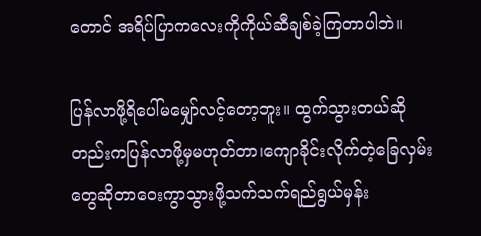တောင် အရိပ်ပြာကလေးကိုကိုယ်ဆီချစ်ခဲ့ကြတာပါဘဲ။

ပြန်လာဖို့ရိပေါ်မမျှော်လင့်တော့ဘူး။ ထွက်သွားတယ်ဆိုတည်းကပြန်လာဖို့မှမဟုတ်တာ၊ကျောခိုင်းလိုက်တဲ့ခြေလှမ်းတွေဆိုတာဝေးကွာသွားဖို့သက်သက်ရည်ရွယ်မှန်း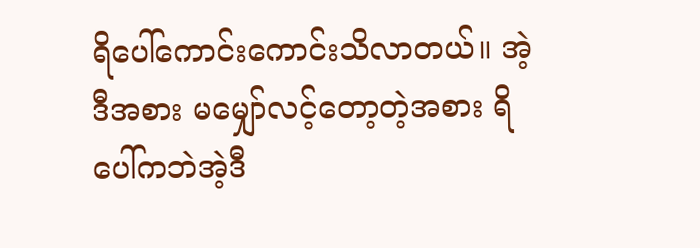ရိပေါ်ကောင်းကောင်းသိလာတယ်။ အဲ့ဒီအစား မမျှော်လင့်တော့တဲ့အစား ရိပေါ်ကဘဲအဲ့ဒီ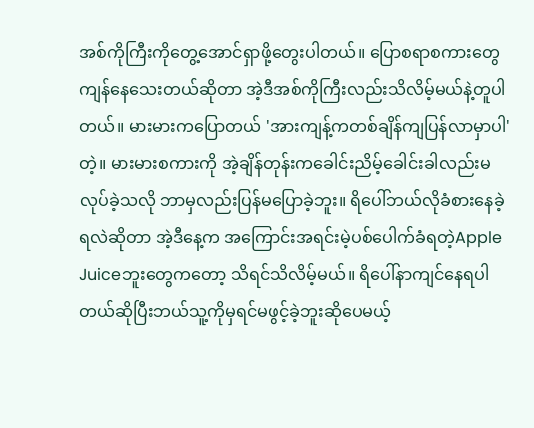အစ်ကိုကြီးကိုတွေ့အောင်ရှာဖို့တွေးပါတယ်။ ပြောစရာစကားတွေကျန်နေသေးတယ်ဆိုတာ အဲ့ဒီအစ်ကိုကြီးလည်းသိလိမ့်မယ်နဲ့တူပါတယ်။ မားမားကပြောတယ် 'အားကျန့်ကတစ်ချိန်ကျပြန်လာမှာပါ'တဲ့။ မားမားစကားကို အဲ့ချိန်တုန်းကခေါင်းညိမ့်ခေါင်းခါလည်းမလုပ်ခဲ့သလို ဘာမှလည်းပြန်မပြောခဲ့ဘူး။ ရိပေါ်ဘယ်လိုခံစားနေခဲ့ရလဲဆိုတာ အဲ့ဒီနေ့က အကြောင်းအရင်းမဲ့ပစ်ပေါက်ခံရတဲ့Apple Juiceဘူးတွေကတော့ သိရင်သိလိမ့်မယ်။ ရိပေါ်နာကျင်နေရပါတယ်ဆိုပြီးဘယ်သူ့ကိုမှရင်မဖွင့်ခဲ့ဘူးဆိုပေမယ့်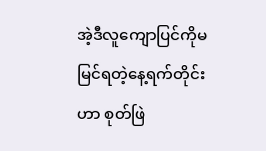အဲ့ဒီလူကျောပြင်ကိုမမြင်ရတဲ့နေ့ရက်တိုင်းဟာ စုတ်ဖြဲ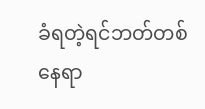ခံရတဲ့ရင်ဘတ်တစ်နေရာ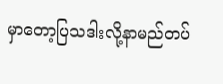မှာတော့ပြသဒါးလို့နာမည်တပ်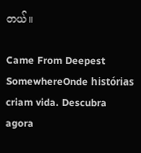တယ်။

Came From Deepest SomewhereOnde histórias criam vida. Descubra agora